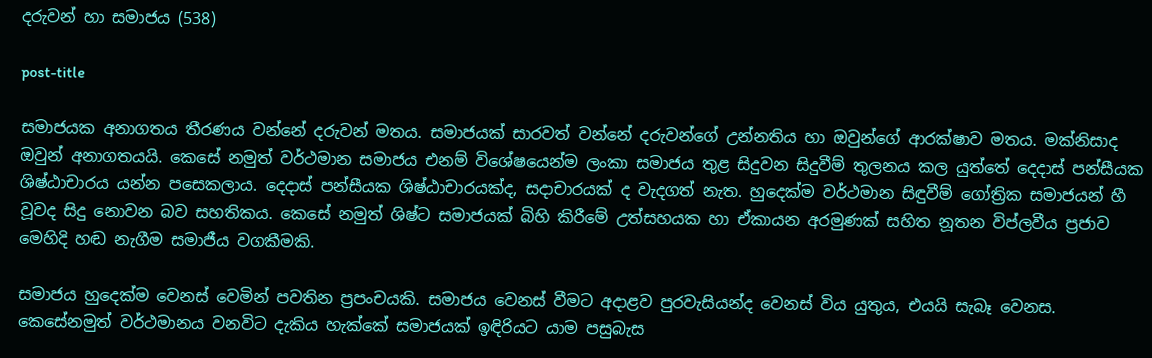දරුවන් හා සමාජය (538)

post-title

සමාජයක අනාගතය තීරණය වන්නේ දරුවන් මතය. සමාජයක් සාරවත් වන්නේ දරුවන්ගේ උන්නතිය හා ඔවුන්ගේ ආරක්ෂාව මතය. මක්නිසාද ඔවුන් අනාගතයයි. කෙසේ නමුත් වර්ථමාන සමාජය එනම් විශේෂයෙන්ම ලංකා සමාජය තුළ සිදුවන සිදුවීම් තුලනය කල යුත්තේ දෙදාස් පන්සීයක ශිෂ්ඨාචාරය යන්න පසෙකලාය. දෙදාස් පන්සීයක ශිෂ්ඨාචාරයක්ද, සදාචාරයක් ද වැදගත් නැත. හුදෙක්ම වර්ථමාන සිඳුවීම් ගෝත්‍රික සමාජයන් හී වූවද සිදු නොවන බව සහතිකය. කෙසේ නමුත් ශිෂ්ට සමාජයක් බිහි කිරීමේ උත්සහයක හා ඒකායන අරමුණක් සහිත නූතන විප්ලවීය ප්‍රජාව මෙහිදි හඬ නැගීම සමාජීය වගකීමකි.

සමාජය හුදෙක්ම වෙනස් වෙමින් පවතින ප්‍රපංචයකි. සමාජය වෙනස් වීමට අදාළව පුරවැසියන්ද වෙනස් විය යුතුය, එයයි සැබෑ වෙනස. කෙසේනමුත් වර්ථමානය වනවිට දැකිය හැක්කේ සමාජයක් ඉඳිරියට යාම පසුබැස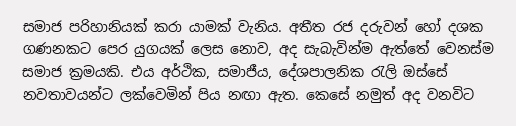සමාජ පරිහානියක් කරා යාමක් වැනිය. අතීත රජ දරුවන් හෝ දශක ගණනකට පෙර යුගයක් ලෙස නොව, අද සැබැවින්ම ඇත්තේ වෙනස්ම සමාජ ක්‍රමයකි. එය අර්ථික, සමාජීය, දේශපාලනික රැලි ඔස්සේ නවතාවයන්ට ලක්වෙමින් පිය නඟා ඇත. කෙසේ නමුත් අද වනවිට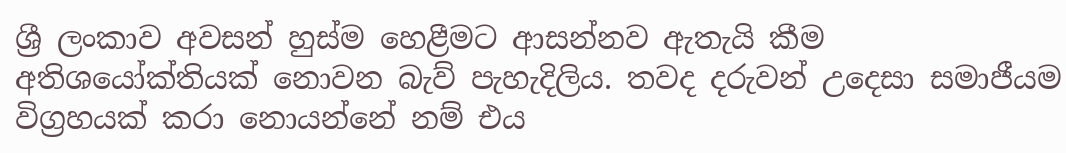ශ්‍රී ලංකාව අවසන් හුස්ම හෙළීමට ආසන්නව ඇතැයි කීම අතිශයෝක්තියක් නොවන බැව් පැහැදිලිය. තවද දරුවන් උදෙසා සමාජීයම විග්‍රහයක් කරා නොයන්නේ නම් එය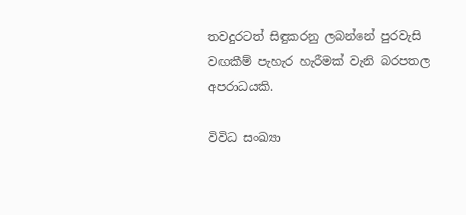තවදුරටත් සිඳුකරනු ලබන්නේ පුරවැසි වඟකීම් පැහැර හැරීමක් වැනි බරපතල අපරාධයකි.

විවිධ සංඛ්‍යා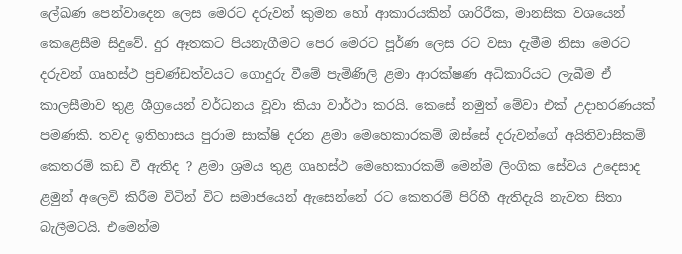ලේඛණ පෙන්වාදෙන ලෙස මෙරට දරුවන් කුමන හෝ ආකාරයකින් ශාරිරීක, මානසික වශයෙන් කෙළෙසීම සිදුවේ. දුර ඈතකට පියනැගීමට පෙර මෙරට පූර්ණ ලෙස රට වසා දැමීම නිසා මෙරට දරුවන් ගෘහස්ථ ප්‍රචණ්ඩත්වයට ගොදුරු වීමේ පැමිණිලි ළමා ආරක්ෂණ අධිකාරියට ලැබීම ඒ කාලසීමාව තුළ ශීග්‍රයෙන් වර්ධනය වූවා කියා වාර්ථා කරයි. කෙසේ නමුත් මේවා එක් උදාහරණයක් පමණකි. තවද ඉතිහාසය පුරාම සාක්ෂි දරන ළමා මෙහෙකාරකම් ඔස්සේ දරුවන්ගේ අයිතිවාසිකම් කෙතරම් කඩ වී ඇතිද ? ළමා ශ්‍රමය තුළ ගෘහස්ථ මෙහෙකාරකම් මෙන්ම ලිංගික සේවය උදෙසාද ළමුන් අලෙවි කිරීම විටින් විට සමාජයෙන් ඇසෙන්නේ රට කෙතරම් පිරිහී ඇතිදැයි නැවත සිතා බැලීමටයි. එමෙන්ම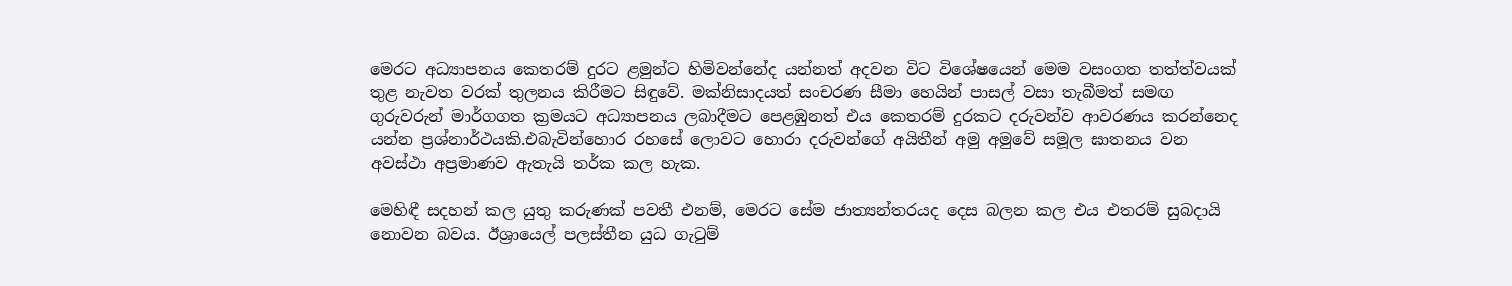මෙරට අධ්‍යාපනය කෙතරම් දුරට ළමුන්ට හිමිවන්නේද යන්නත් අදවන විට විශේෂයෙන් මෙම වසංගත තත්ත්වයක් තුළ නැවත වරක් තුලනය කිරීමට සිඳුවේ. මක්නිසාදයත් සංචරණ සීමා හෙයින් පාසල් වසා තැබීමත් සමඟ ගුරුවරුන් මාර්ගගත ක්‍රමයට අධ්‍යාපනය ලබාදීමට පෙළඹුනත් එය කෙතරම් දුරකට දරුවන්ව ආවරණය කරන්නෙද යන්න ප්‍රශ්නාර්ථයකි.එබැවින්හොර රහසේ ලොවට හොරා දරුවන්ගේ අයිතීන් අමු අමුවේ සමූල ඝාතනය වන අවස්ථා අප්‍රමාණව ඇතැයි තර්ක කල හැක.

මෙහිඳී සදහන් කල යුතු කරුණක් පවතී එනම්, මෙරට සේම ජාත්‍යන්තරයද දෙස බලන කල එය එතරම් සුබදායි නොවන බවය. ඊශ්‍රායෙල් පලස්තීන යුධ ගැටුම්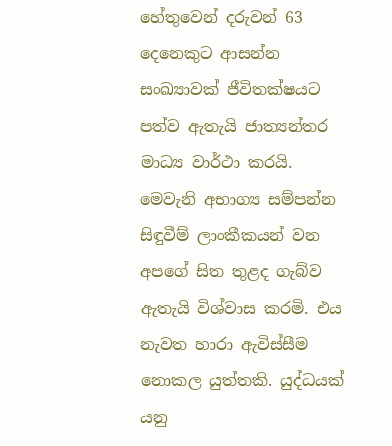හේතුවෙන් දරුවන් 63 දෙනෙකුට ආසන්න සංඛ්‍යාවක් ජීවිතක්ෂයට පත්ව ඇතැයි ජාත්‍යන්තර මාධ්‍ය වාර්ථා කරයි. මෙවැනි අභාග්‍ය සම්පන්න සිඳුවීම් ලාංකීකයන් වන අපගේ සිත තුළද ගැබ්ව ඇතැයි විශ්වාස කරමි. එය නැවත හාරා ඇවිස්සීම නොකල යුත්තකි. යුද්ධයක් යනු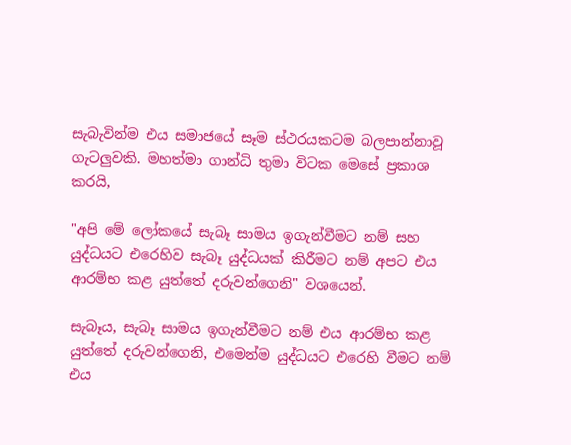සැබැවින්ම එය සමාජයේ සෑම ස්ථරයකටම බලපාන්නාවූ ගැටලුවකි. මහත්මා ගාන්ධි තුමා විටක මෙසේ ප්‍රකාශ කරයි,

"අපි මේ ලෝකයේ සැබෑ සාමය ඉගැන්වීමට නම් සහ යුද්ධයට එරෙහිව සැබෑ යුද්ධයක් කිරීමට නම් අපට එය ආරම්භ කළ යුත්තේ දරුවන්ගෙනි" වශයෙන්.

සැබෑය, සැබෑ සාමය ඉගැන්වීමට නම් එය ආරම්භ කළ යුත්තේ දරුවන්ගෙනි, එමෙන්ම යුද්ධයට එරෙහි වීමට නම් එය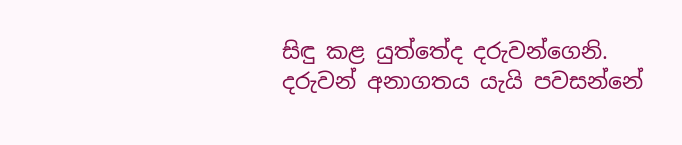සිඳු කළ යුත්තේද දරුවන්ගෙනි. දරුවන් අනාගතය යැයි පවසන්නේ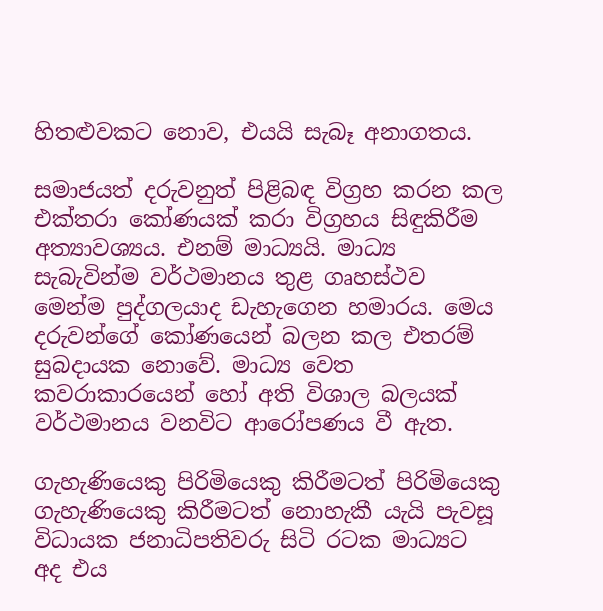හිතළුවකට නොව, එයයි සැබෑ අනාගතය.

සමාජයත් දරුවනුත් පිළිබඳ විග්‍රහ කරන කල එක්තරා කෝණයක් කරා විග්‍රහය සිඳුකිරීම අත්‍යාවශ්‍යය. එනම් මාධ්‍යයි. මාධ්‍ය සැබැවින්ම වර්ථමානය තුළ ගෘහස්ථව මෙන්ම පුද්ගලයාද ඩැහැගෙන හමාරය. මෙය දරුවන්ගේ කෝණයෙන් බලන කල එතරම් සුබදායක නොවේ. මාධ්‍ය වෙත කවරාකාරයෙන් හෝ අති විශාල බලයක් වර්ථමානය වනවිට ආරෝපණය වී ඇත.

ගැහැණියෙකු පිරිමියෙකු කිරීමටත් පිරිමියෙකු ගැහැණියෙකු කිරීමටත් නොහැකී යැයි පැවසූ විධායක ජනාධිපතිවරු සිටි රටක මාධ්‍යට අද එය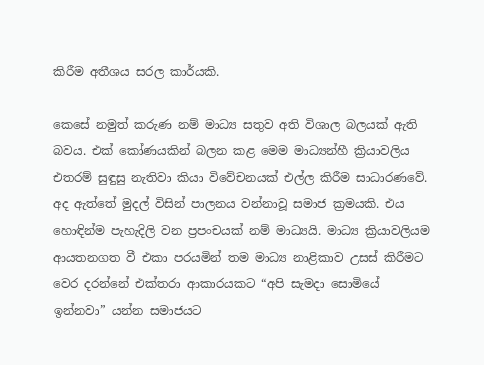කිරීම අතීශය සරල කාර්යකි.

කෙසේ නමුත් කරුණ නම් මාධ්‍ය සතුව අති විශාල බලයක් ඇති බවය. එක් කෝණයකින් බලන කළ මෙම මාධ්‍යන්හී ක්‍රියාවලිය එතරම් සුඳුසු නැතිවා කියා විවේචනයක් එල්ල කිරීම සාධාරණවේ. අද ඇත්තේ මුදල් විසින් පාලනය වන්නාවූ සමාජ ක්‍රමයකි. එය හොඳින්ම පැහැදිලි වන ප්‍රපංචයක් නම් මාධ්‍යයි. මාධ්‍ය ක්‍රියාවලියම ආයතනගත වී එකා පරයමින් තම මාධ්‍ය නාළිකාව උසස් කිරීමට වෙර දරන්නේ එක්තරා ආකාරයකට “අපි සැමදා සොමියේ ඉන්නවා” යන්න සමාජයට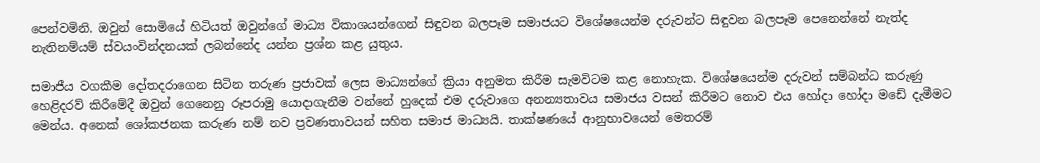පෙන්වමිනි. ඔවුන් සොමියේ හිටියත් ඔවුන්ගේ මාධ්‍ය විකාශයන්ගෙන් සිඳුවන බලපෑම සමාජයට විශේෂයෙන්ම දරුවන්ට සිඳුවන බලපෑම පෙනෙන්නේ නැත්ද නැතිනම්යම් ස්වයංවින්දනයක් ලබන්නේද යන්න ප්‍රශ්න කළ යුතුය.

සමාජීය වගකීම දෝතදරාගෙන සිටින තරුණ ප්‍රජාවක් ලෙස මාධ්‍යන්ගේ ක්‍රියා අනුමත කිරීම සැමවිටම කළ නොහැක. විශේෂයෙන්ම දරුවන් සම්බන්ධ කරුණු හෙළිදරව් කිරීමේදී ඔවුන් ගෙනෙනු රූපරාමු යොදාගැනීම වන්නේ හුදෙක් එම දරුවාගෙ අනන්‍යතාවය සමාජය වසන් කිරීමට නොව එය හෝදා හෝදා මඩේ දැමීමට මෙන්ය. අනෙක් ශෝකජනක කරුණ නම් නව ප්‍රවණතාවයන් සහිත සමාජ මාධ්‍යයි. තාක්ෂණයේ ආනුභාවයෙන් මෙතරම්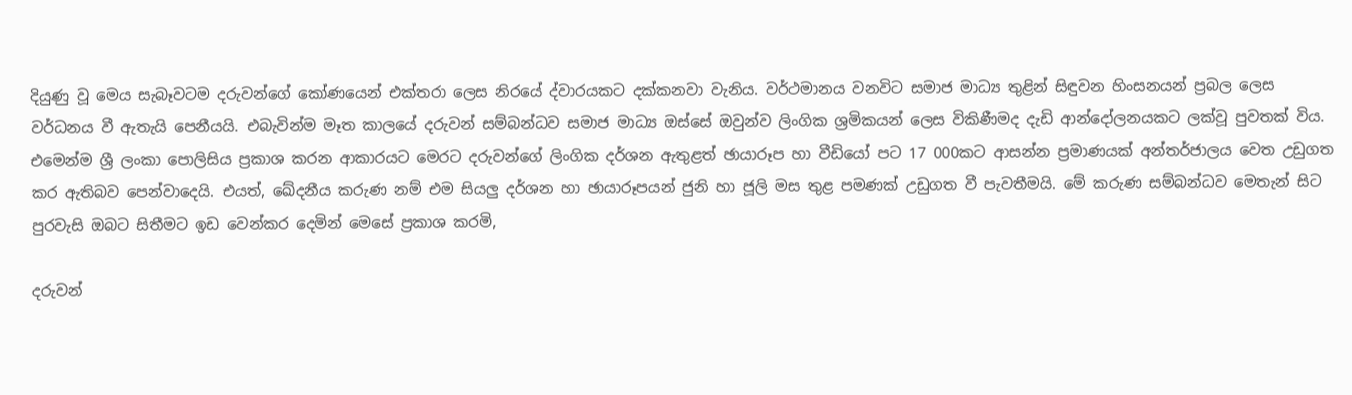දියුණු වූ මෙය සැබෑවටම දරුවන්ගේ කෝණයෙන් එක්තරා ලෙස නිරයේ ද්වාරයකට දක්කනවා වැනිය. වර්ථමානය වනවිට සමාජ මාධ්‍ය තුළින් සිඳුවන හිංසනයන් ප්‍රබල ලෙස වර්ධනය වී ඇතැයි පෙනීයයි. එබැවින්ම මෑත කාලයේ දරුවන් සම්බන්ධව සමාජ මාධ්‍ය ඔස්සේ ඔවුන්ව ලිංගික ශ්‍රමිකයන් ලෙස විකිණීමද දැඩි ආන්දෝලනයකට ලක්වූ පුවතක් විය. එමෙන්ම ශ්‍රී ලංකා පොලිසිය ප්‍රකාශ කරන ආකාරයට මෙරට දරුවන්ගේ ලිංගික දර්ශන ඇතුළත් ඡායාරූප හා වීඩියෝ පට 17 000කට ආසන්න ප්‍රමාණයක් අන්තර්ජාලය වෙත උඩුගත කර ඇතිබව පෙන්වාදෙයි. එයත්, ඛේදනීය කරුණ නම් එම සියලු දර්ශන හා ඡායාරූපයන් ජුනි හා ජූලි මස තුළ පමණක් උඩුගත වී පැවතීමයි. මේ කරුණ සම්බන්ධව මෙතැන් සිට පුරවැසි ඔබට සිතීමට ඉඩ වෙන්කර දෙමින් මෙසේ ප්‍රකාශ කරමි,

දරුවන්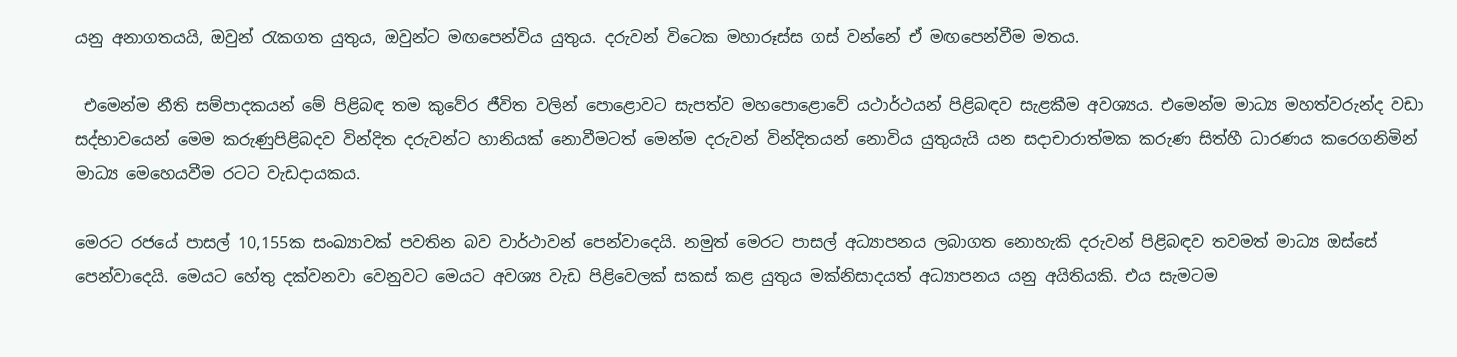යනු අනාගතයයි, ඔවුන් රැකගත යුතුය, ඔවුන්ට මඟපෙන්විය යුතුය. දරුවන් විටෙක මහාරූස්ස ගස් වන්නේ ඒ මඟපෙන්වීම මතය.

 එමෙන්ම නීති සම්පාදකයන් මේ පිළිබඳ තම කුවේර ජීවිත වලින් පොළොවට සැපත්ව මහපොළොවේ යථාර්ථයන් පිළිබඳව සැළකීම අවශ්‍යය. එමෙන්ම මාධ්‍ය මහත්වරුන්ද වඩා සද්භාවයෙන් මෙම කරුණුපිළිබදව වින්දිත දරුවන්ට හානියක් නොවීමටත් මෙන්ම දරුවන් වින්දිතයන් නොවිය යුතුයැයි යන සදාචාරාත්මක කරුණ සිත්හී ධාරණය කරෙගනිමින් මාධ්‍ය මෙහෙයවීම රටට වැඩදායකය.

මෙරට රජයේ පාසල් 10,155ක සංඛ්‍යාවක් පවතින බව වාර්ථාවන් පෙන්වාදෙයි. නමුත් මෙරට පාසල් අධ්‍යාපනය ලබාගත නොහැකි දරුවන් පිළිබඳව තවමත් මාධ්‍ය ඔස්සේ පෙන්වාදෙයි. මෙයට හේතු දක්වනවා වෙනුවට මෙයට අවශ්‍ය වැඩ පිළිවෙලක් සකස් කළ යුතුය මක්නිසාදයත් අධ්‍යාපනය යනු අයිතියකි. එය සැමටම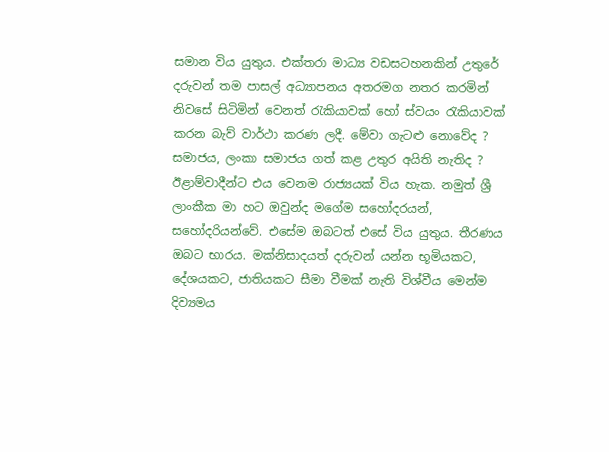සමාන විය යුතුය. එක්තරා මාධ්‍ය වඩසටහනකින් උතුරේ දරුවන් තම පාසල් අධ්‍යාපනය අතරමග නතර කරමින් නිවසේ සිටිමින් වෙනත් රැකියාවක් හෝ ස්වයං රැකියාවක් කරන බැව් වාර්ථා කරණ ලදී. මේවා ගැටළු නොවේද ? සමාජය, ලංකා සමාජය ගත් කළ උතුර අයිති නැතිද ? ඊළාම්වාදීන්ට එය වෙනම රාජ්‍යයක් විය හැක. නමුත් ශ්‍රී ලාංකීක මා හට ඔවුන්ද මගේම සහෝදරයන්, සහෝදරියන්වේ. එසේම ඔබටත් එසේ විය යුතුය. තීරණය ඔබට භාරය. මක්නිසාදයත් දරුවන් යන්න භූමියකට, දේශයකට, ජාතියකට සීමා වීමක් නැති විශ්වීය මෙන්ම දිව්‍යමය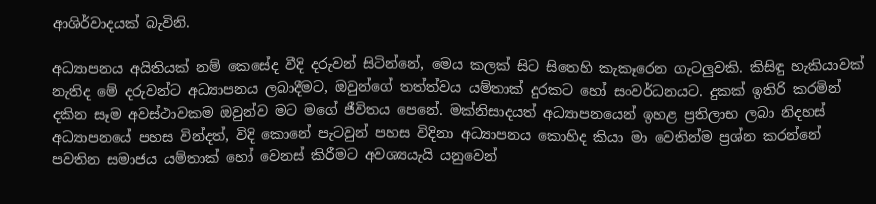ආශිර්වාදයක් බැවිනි.

අධ්‍යාපනය අයිතියක් නම් කෙසේද වීදි දරුවන් සිටින්නේ, මෙය කලක් සිට සිතෙහි කැකෑරෙන ගැටලුවකි. කිසිඳු හැකියාවක් නැතිද මේ දරුවන්ට අධ්‍යාපනය ලබාදීමට, ඔවුන්ගේ තත්ත්වය ‍යම්තාක් දුරකට හෝ සංවර්ධනයට. දුකක් ඉතිරි කරමින් දකින සෑම අවස්ථාවකම ඔවුන්ව මට මගේ ජීවිතය පෙනේ. මක්නිසාදයත් අධ්‍යාපනයෙන් ඉහළ ප්‍රතිලාභ ලබා නිදහස් අධ්‍යාපනයේ පහස වින්දත්, විදි කොනේ පැටවුන් පහස විදිනා අධ්‍යාපනය කොහිද කියා මා වෙතින්ම ප්‍රශ්න කරන්නේ පවතින සමාජය යම්තාක් හෝ වෙනස් කිරීමට අවශ්‍යයැයි යනුවෙන්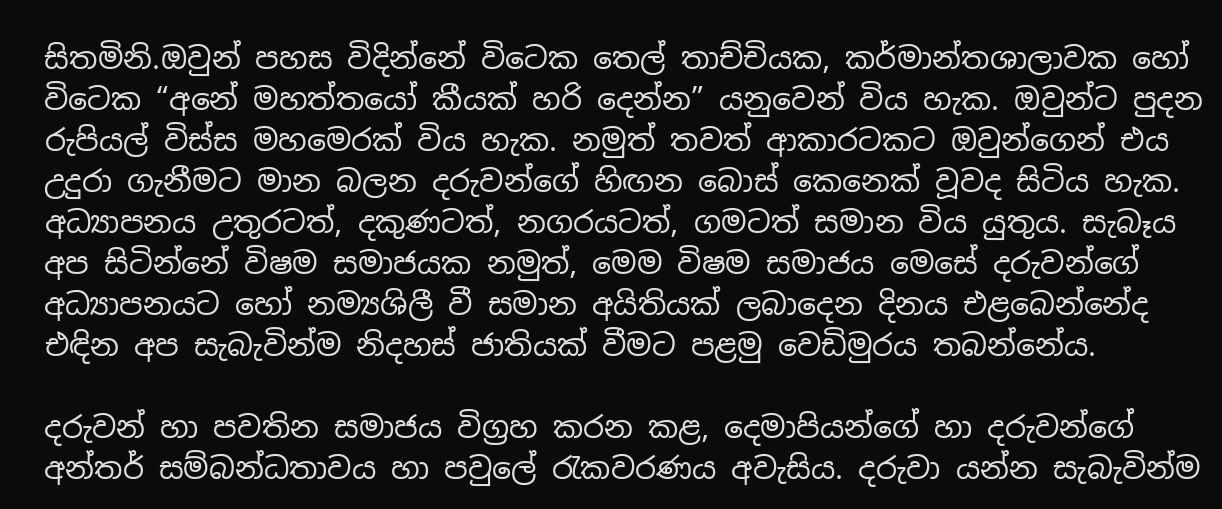සිතමිනි.ඔවුන් පහස විදින්නේ විටෙක තෙල් තාච්චියක, කර්මාන්තශාලාවක හෝ විටෙක “අනේ මහත්තයෝ කීයක් හරි දෙන්න” යනුවෙන් විය හැක. ඔවුන්ට පුදන රුපියල් විස්ස මහමෙරක් විය හැක. නමුත් තවත් ආකාරටකට ඔවුන්ගෙන් එය උදුරා ගැනීමට මාන බලන දරුවන්ගේ හිඟන බොස් කෙනෙක් වූවද සිටිය හැක. අධ්‍යාපනය උතුරටත්, දකුණටත්, නගරයටත්, ගමටත් සමාන විය යුතුය. සැබෑය අප සිටින්නේ විෂම සමාජයක නමුත්, මෙම විෂම සමාජය මෙසේ දරුවන්ගේ අධ්‍යාපනයට හෝ නම්‍යශිලී වී සමාන අයිතියක් ලබාදෙන දිනය එළබෙන්නේද එඳින අප සැබැවින්ම නිදහස් ජාතියක් වීමට පළමු වෙඩිමුරය තබන්නේය.

දරුවන් හා පවතින සමාජය විග්‍රහ කරන කළ, දෙමාපියන්ගේ හා දරුවන්ගේ අන්තර් සම්බන්ධතාවය හා පවුලේ රැකවරණය අවැසිය. දරුවා යන්න සැබැවින්ම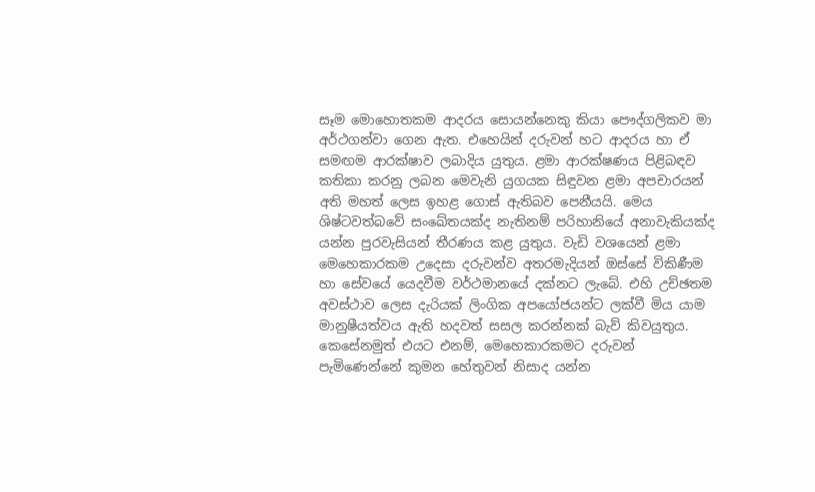සෑම මොහොතකම ආදරය සොයන්නෙකු කියා පෞද්ගලිකව මා අර්ථගන්වා ගෙන ඇත. එහෙයින් දරුවන් හට ආදරය හා ඒ සමඟම ආරක්ෂාව ලබාදිය යුතුය. ළමා ආරක්ෂණය පිළිබඳව කතිකා කරනු ලබන මෙවැනි යුගයක සිඳුවන ළමා අපචාරයන් අති මහත් ලෙස ඉහළ ගොස් ඇතිබව පෙනීයයි. මෙය ශිෂ්ටවත්බවේ සංඛේතයක්ද නැතිනම් පරිහානියේ අනාවැකියක්ද යන්න පුරවැසියන් තීරණය කළ යුතුය. වැඩි වශයෙන් ළමා මෙහෙකාරකම උදෙසා දරුවන්ව අතරමැදියන් ඔස්සේ විකිණීම හා සේවයේ යෙදවීම වර්ථමානයේ දක්නට ලැබේ. එහි උච්ඡතම අවස්ථාව ලෙස දැරියක් ලිංගික අපයෝජයන්ට ලක්වී මිය යාම මානුෂීයත්වය ඇති හදවත් සසල කරන්නක් බැව් කිවයුතුය. කෙසේනමුත් එයට එනම්, මෙහෙකාරකමට දරුවන් පැමිණෙන්නේ කුමන හේතුවන් නිසාද යන්න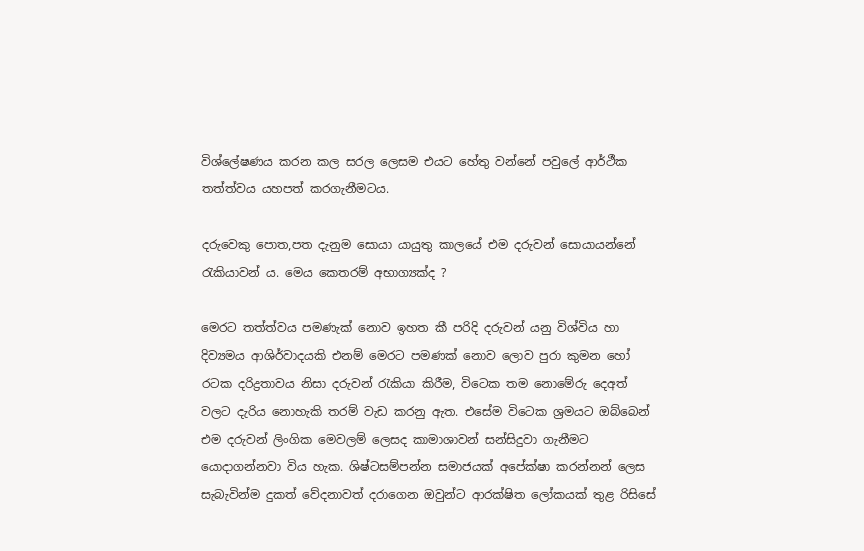විශ්ලේෂණය කරන කල සරල ලෙසම එයට හේතු වන්නේ පවුලේ ආර්ථීක තත්ත්වය යහපත් කරගැනීමටය.

දරුවෙකු පොත,පත දැනුම සොයා යායුතු කාලයේ එම දරුවන් සොයායන්නේ රැකියාවන් ය. මෙය කෙතරම් අභාග්‍යක්ද ?

මෙරට තත්ත්වය පමණැක් නොව ඉහත කී පරිදි දරුවන් යනු විශ්විය හා දිව්‍යමය ආශිර්වාදයකි එනම් මෙරට පමණක් නොව ලොව පුරා කුමන හෝ රටක දරිද්‍රතාවය නිසා දරුවන් රැකියා කිරීම, විටෙක තම නොමේරු දෙඅත් වලට දැරිය නොහැකි තරම් වැඩ කරනු ඇත. එසේම විටෙක ශ්‍රමයට ඔබ්බෙන් එම දරුවන් ලිංගික මෙවලම් ලෙසද කාමාශාවන් සන්සිදුවා ගැනීමට යොදාගන්නවා විය හැක. ශිෂ්ටසම්පන්න සමාජයක් අපේක්ෂා කරන්නන් ලෙස සැබැවින්ම දුකත් වේදනාවත් දරාගෙන ඔවුන්ට ආරක්ෂිත ලෝකයක් තුළ රිසිසේ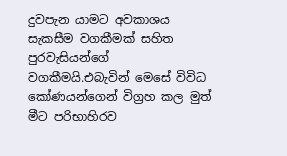දුවපැන යාමට අවකාශය සැකසීම වගකීමක් සහිත පුරවැසියන්ගේ වගකීමයි.එබැවින් මෙසේ විවිධ කෝණයන්ගෙන් විග්‍රහ කල මුත් මීට පරිභාහිරව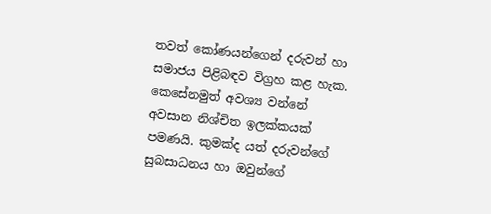තවත් කෝණයන්ගෙන් දරුවන් හා සමාජය පිළිබඳව විග්‍රහ කළ හැක. කෙසේනමුත් අවශ්‍ය වන්නේ අවසාන නිශ්චිත ඉලක්කයක් පමණයි. කුමක්ද යත් දරුවන්ගේ සුබසාධනය හා ඔවුන්ගේ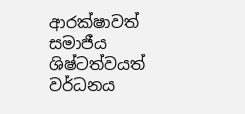ආරක්ෂාවත් සමාජීය ශිෂ්ටත්වයත් වර්ධනය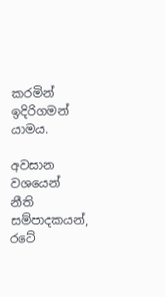කරමින් ඉදිරිගමන් යාමය.

අවසාන වශයෙන් නීති සම්පාදකයන්, රටේ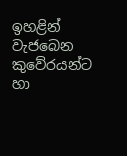ඉහළින් වැජබෙන කුවේරයන්ට හා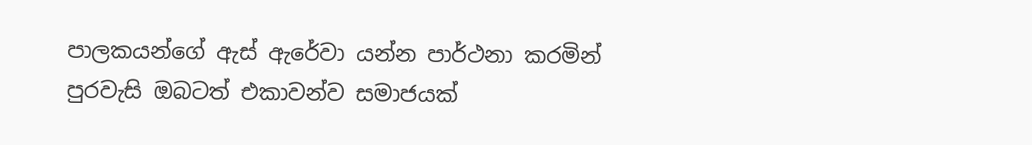පාලකයන්ගේ ඇස් ඇරේවා යන්න පාර්ථනා කරමින් පුරවැසි ඔබටත් එකාවන්ව සමාජයක්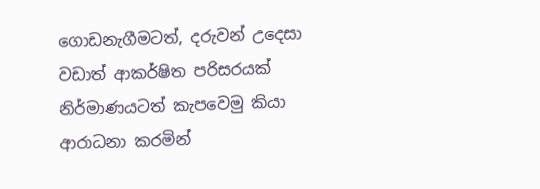ගොඩනැගීමටත්, දරුවන් උදෙසා වඩාත් ආකර්ෂිත පරිසරයක් නිර්මාණයටත් කැපවෙමු කියා ආරාධනා කරමින්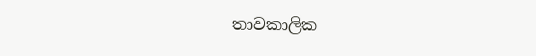තාවකාලික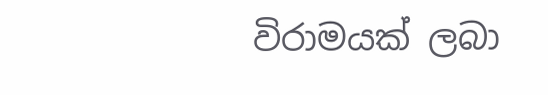විරාමයක් ලබා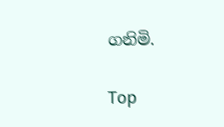ගනිමි.

Top